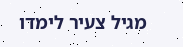מגיל צעיר לימדו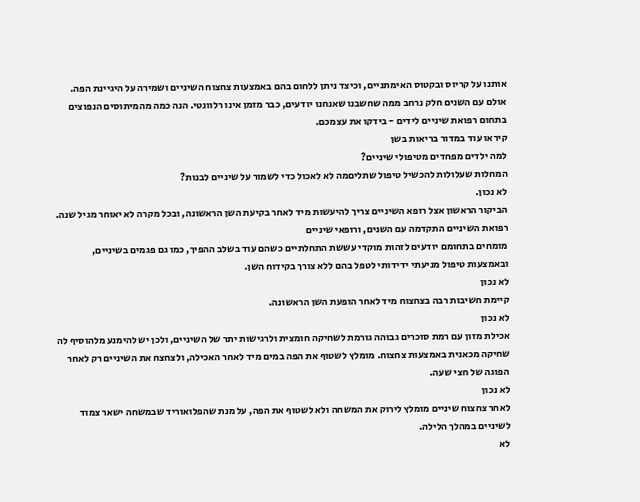אותנו על קריוס ובקטוס האימתניים, וכיצד ניתן ללחום בהם באמצעות צחצוח השיניים ושמירה על היגיינת הפה. אולם עם השנים חלק נרחב ממה שחשבנו שאנחנו יודעים, כבר מזמן אינו רלוונטי. הנה כמה מהמיתוסים הנפוצים בתחום רפואת שיניים לידים - בידקו את עצמכם.
קיראו עוד במדור בריאות בשן
למה ילדים מפחדים מטיפולי שיניים?
המחלות שעלולות להכשיל טיפול שתליםמה לא לאכול כדי לשמור על שיניים לבנות?
לא נכון.
הביקור הראשון אצל רופא השיניים צריך להיעשות מיד לאחר בקיעת השן הראשונה, ובכל מקרה לא יאוחר מגיל שנה. רפואת השיניים התקדמה עם השנים, ורופאי שיניים
מומחים בתחומם יודעים לזהות מוקדי עששת התחלתיים כשהם עוד בשלב ההפיך, כמו גם פגמים בשיניים, ובאמצעות טיפול מניעתי ידידותי לטפל בהם ללא צורך בקידוח השן.
לא נכון
קיימת חשיבות רבה בצחצוח מיד לאחר הופעת השן הראשונה.
לא נכון
אכילת מזון עם רמת סוכרים גבוהה גורמת לשחיקה חומצית ולרגישות יתר של השיניים, ולכן יש להימנע מלהוסיף לה שחיקה מכאנית באמצעות צחצוח. מומלץ לשטוף את הפה במים מיד לאחר האכילה, ולצחצח את השיניים רק לאחר הפוגה של חצי שעה.
לא נכון
לאחר צחצוח שיניים מומלץ לירוק את המשחה ולא לשטוף את הפה, על מנת שהפלואוריד שבמשחה ישאר צמוד לשיניים במהלך הלילה.
לא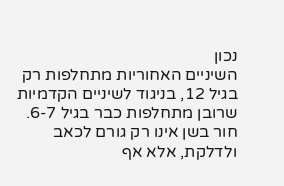נכון
השיניים האחוריות מתחלפות רק בגיל 12, בניגוד לשיניים הקדמיות שרובן מתחלפות כבר בגיל 6-7. חור בשן אינו רק גורם לכאב ולדלקת, אלא אף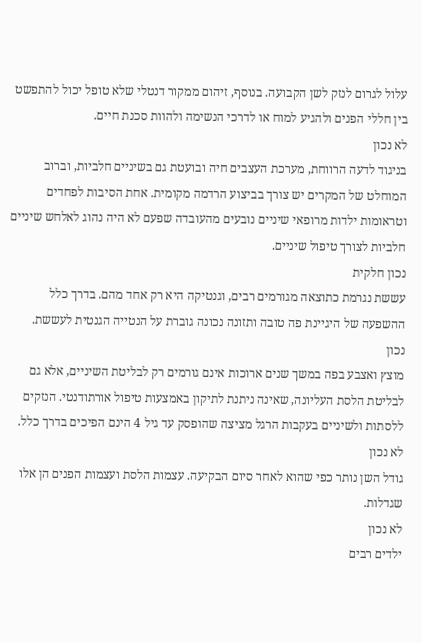עלול לגרום לנזק לשן הקבועה. בנוסף, זיהום ממקור דנטלי שלא טופל יכול להתפשט בין חללי הפנים ולהגיע למוח או לדרכי הנשימה ולהוות סכנת חיים.
לא נכון
בניגוד לדעה הרווחת, מערכת העצבים חיה ובועטת גם בשיניים חלביות, וברוב המוחלט של המקרים יש צורך בביצוע הרדמה מקומית. אחת הסיבות לפחדים וטראומות ילדות מרופאי שיניים נובעים מהעובדה שפעם לא היה נהוג לאלחש שיניים חלביות לצורך טיפול שיניים.
נכון חלקית
עששת נגרמת כתוצאה מגורמים רבים, וגנטיקה היא רק אחד מהם. בדרך כלל ההשפעה של היגיינת פה טובה ותזונה נכונה גוברת על הנטייה הגנטית לעששת.
נכון
מוצץ ואצבע בפה במשך שנים ארוכות אינם גורמים רק לבליטת השיניים, אלא גם לבליטת הלסת העליונה, שאינה ניתנת לתיקון באמצעות טיפול אורתודנטי. הנזקים ללסתות ולשיניים בעקבות הרגל מציצה שהופסק עד גיל 4 הינם הפיכים בדרך כלל.
לא נכון
גודל השן נותר כפי שהוא לאחר סיום הבקיעה. עצמות הלסת ועצמות הפנים הן אלו שגדלות.
לא נכון
ילדים רבים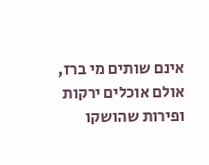אינם שותים מי ברז, אולם אוכלים ירקות ופירות שהושקו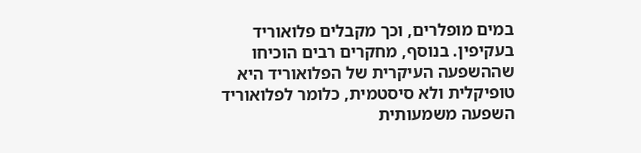במים מופלרים, וכך מקבלים פלואוריד בעקיפין. בנוסף, מחקרים רבים הוכיחו שההשפעה העיקרית של הפלואוריד היא טופיקלית ולא סיסטמית, כלומר לפלואוריד השפעה משמעותית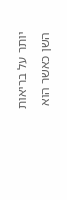יותר על בריאות השן כאשר הוא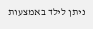ניתן לילד באמצעות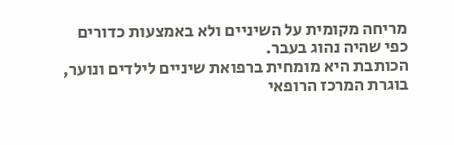מריחה מקומית על השיניים ולא באמצעות כדורים כפי שהיה נהוג בעבר.
הכותבת היא מומחית ברפואת שיניים לילדים ונוער, בוגרת המרכז הרופאי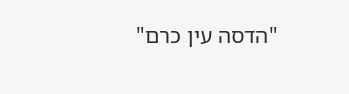"הדסה עין כרם"